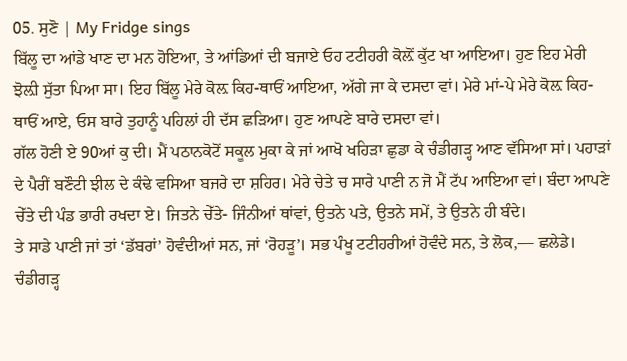05. ਸੁਣੋ | My Fridge sings
ਬਿੱਲੂ ਦਾ ਆਂਡੇ ਖਾਣ ਦਾ ਮਨ ਹੋਇਆ, ਤੇ ਆਂਡਿਆਂ ਦੀ ਬਜਾਏ ਓਹ ਟਟੀਹਰੀ ਕੋਲ਼ੋਂ ਕੁੱਟ ਖਾ ਆਇਆ। ਹੁਣ ਇਹ ਮੇਰੀ ਝੋਲ਼ੀ ਸੁੱਤਾ ਪਿਆ ਸਾ। ਇਹ ਬਿੱਲੂ ਮੇਰੇ ਕੋਲ਼ ਕਿਹ-ਥਾਓਂ ਆਇਆ, ਅੱਗੇ ਜਾ ਕੇ ਦਸਦਾ ਵਾਂ। ਮੇਰੇ ਮਾਂ-ਪੇ ਮੇਰੇ ਕੋਲ਼ ਕਿਹ-ਥਾਓਂ ਆਏ, ਓਸ ਬਾਰੇ ਤੁਹਾਨੂੰ ਪਹਿਲਾਂ ਹੀ ਦੱਸ ਛੜਿਆ। ਹੁਣ ਆਪਣੇ ਬਾਰੇ ਦਸਦਾ ਵਾਂ।
ਗੱਲ ਹੋਣੀ ਏ 90ਆਂ ਕੁ ਦੀ। ਮੈਂ ਪਠਾਨਕੋਟੋਂ ਸਕੂਲ ਮੁਕਾ ਕੇ ਜਾਂ ਆਖੋ ਖਹਿੜਾ ਛੁਡਾ ਕੇ ਚੰਡੀਗੜ੍ਹ ਆਣ ਵੱਸਿਆ ਸਾਂ। ਪਹਾੜਾਂ ਦੇ ਪੈਰੀਂ ਬਣੌਟੀ ਝੀਲ ਦੇ ਕੰਢੇ ਵਸਿਆ ਬਜਰੇ ਦਾ ਸ਼ਹਿਰ। ਮੇਰੇ ਚੇਤੇ ਚ ਸਾਰੇ ਪਾਣੀ ਨ ਜੋ ਮੈਂ ਟੱਪ ਆਇਆ ਵਾਂ। ਬੰਦਾ ਆਪਣੇ ਚੇੱਤੇ ਦੀ ਪੰਡ ਭਾਰੀ ਰਖਦਾ ਏ। ਜਿਤਨੇ ਚੇੱਤੇ- ਜਿੰਨੀਆਂ ਥਾਂਵਾਂ, ਉਤਨੇ ਪਤੇ, ਉਤਨੇ ਸਮੇਂ, ਤੇ ਉਤਨੇ ਹੀ ਬੰਦੇ।
ਤੇ ਸਾਡੇ ਪਾਣੀ ਜਾਂ ਤਾਂ ‘ਡੱਬਰਾਂ’ ਹੋਵੰਦੀਆਂ ਸਨ, ਜਾਂ ‘ਰੋਹੜੂ’। ਸਭ ਪੰਖੂ ਟਟੀਹਰੀਆਂ ਹੋਵੰਦੇ ਸਨ, ਤੇ ਲੋਕ,— ਛਲੇਡੇ। ਚੰਡੀਗੜ੍ਹ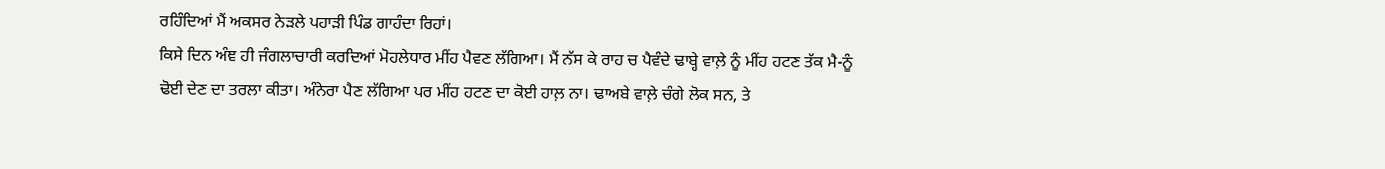ਰਹਿੰਦਿਆਂ ਮੈਂ ਅਕਸਰ ਨੇੜਲੇ ਪਹਾੜੀ ਪਿੰਡ ਗਾਹੰਦਾ ਰਿਹਾਂ।
ਕਿਸੇ ਦਿਨ ਅੰਞ ਹੀ ਜੰਗਲਾਚਾਰੀ ਕਰਦਿਆਂ ਮੋਹਲੇਧਾਰ ਮੀਂਹ ਪੈਵਣ ਲੱਗਿਆ। ਮੈਂ ਨੱਸ ਕੇ ਰਾਹ ਚ ਪੈਵੰਦੇ ਢਾਬ੍ਹੇ ਵਾਲ਼ੇ ਨੂੰ ਮੀਂਹ ਹਟਣ ਤੱਕ ਮੈ-ਨੂੰ ਢੋਈ ਦੇਣ ਦਾ ਤਰਲਾ ਕੀਤਾ। ਅੰਨੇਰਾ ਪੈਣ ਲੱਗਿਆ ਪਰ ਮੀਂਹ ਹਟਣ ਦਾ ਕੋਈ ਹਾਲ਼ ਨਾ। ਢਾਅਬੇ ਵਾਲ਼ੇ ਚੰਗੇ ਲੋਕ ਸਨ, ਤੇ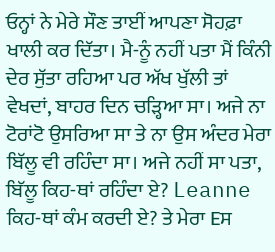ਓਨ੍ਹਾਂ ਨੇ ਮੇਰੇ ਸੌਣ ਤਾਈਂ ਆਪਣਾ ਸੋਹਫ਼ਾ ਖਾਲੀ ਕਰ ਦਿੱਤਾ। ਮੈ-ਨੂੰ ਨਹੀਂ ਪਤਾ ਮੈਂ ਕਿੰਨੀ ਦੇਰ ਸੁੱਤਾ ਰਹਿਆ ਪਰ ਅੱਖ ਖੁੱਲੀ ਤਾਂ ਵੇਖਦਾਂ, ਬਾਹਰ ਦਿਨ ਚੜ੍ਹਿਆ ਸਾ। ਅਜੇ ਨਾ ਟੋਰਾਂਟੋ ਉਸਰਿਆ ਸਾ ਤੇ ਨਾ ਉਸ ਅੰਦਰ ਮੇਰਾ ਬਿੱਲੂ ਵੀ ਰਹਿੰਦਾ ਸਾ। ਅਜੇ ਨਹੀਂ ਸਾ ਪਤਾ, ਬਿੱਲੂ ਕਿਹ-ਥਾਂ ਰਹਿੰਦਾ ਏ? Leanne ਕਿਹ-ਥਾਂ ਕੰਮ ਕਰਦੀ ਏ? ਤੇ ਮੇਰਾ Eਸ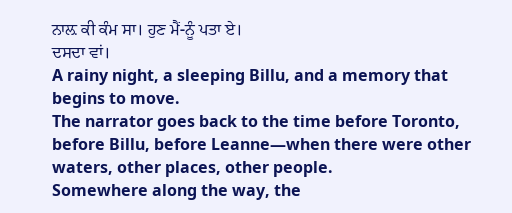ਨਾਲ਼ ਕੀ ਕੰਮ ਸਾ। ਹੁਣ ਮੈਂ-ਨੂੰ ਪਤਾ ਏ।
ਦਸਦਾ ਵਾਂ।
A rainy night, a sleeping Billu, and a memory that begins to move.
The narrator goes back to the time before Toronto, before Billu, before Leanne—when there were other waters, other places, other people.
Somewhere along the way, the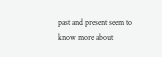past and present seem to know more about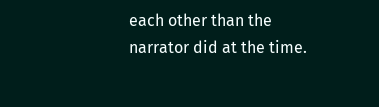each other than the narrator did at the time.